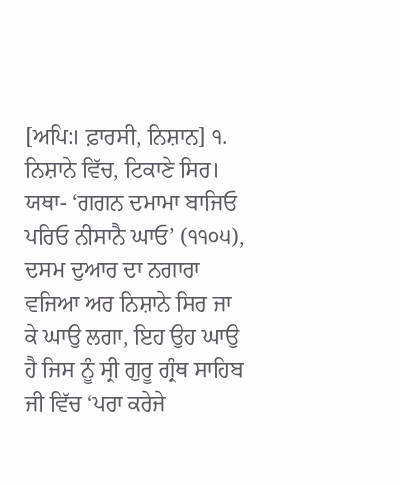[ਅਪਿ:। ਫ਼ਾਰਸੀ, ਨਿਸ਼ਾਨ] ੧. ਨਿਸ਼ਾਨੇ ਵਿੱਚ, ਟਿਕਾਣੇ ਸਿਰ। ਯਥਾ- ‘ਗਗਨ ਦਮਾਮਾ ਬਾਜਿਓ ਪਰਿਓ ਨੀਸਾਨੈ ਘਾਓ’ (੧੧੦੫), ਦਸਮ ਦੁਆਰ ਦਾ ਨਗਾਰਾ ਵਜਿਆ ਅਰ ਨਿਸ਼ਾਨੇ ਸਿਰ ਜਾ ਕੇ ਘਾਉ ਲਗਾ, ਇਹ ਉਹ ਘਾਉ ਹੈ ਜਿਸ ਨੂੰ ਸ੍ਰੀ ਗੁਰੂ ਗ੍ਰੰਥ ਸਾਹਿਬ ਜੀ ਵਿੱਚ ‘ਪਰਾ ਕਰੇਜੇ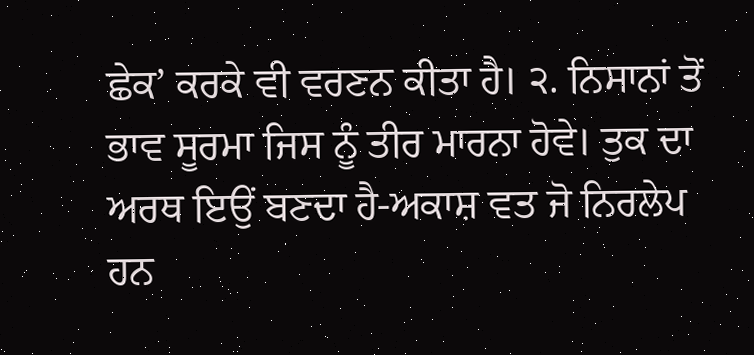ਛੇਕ’ ਕਰਕੇ ਵੀ ਵਰਣਨ ਕੀਤਾ ਹੈ। ੨. ਨਿਸਾਨਾਂ ਤੋਂ ਭਾਵ ਸੂਰਮਾ ਜਿਸ ਨੂੰ ਤੀਰ ਮਾਰਨਾ ਹੋਵੇ। ਤੁਕ ਦਾ ਅਰਥ ਇਉਂ ਬਣਦਾ ਹੈ-ਅਕਾਸ਼ ਵਤ ਜੋ ਨਿਰਲੇਪ ਹਨ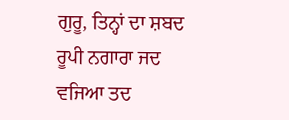ਗੁਰੂ, ਤਿਨ੍ਹਾਂ ਦਾ ਸ਼ਬਦ ਰੂਪੀ ਨਗਾਰਾ ਜਦ ਵਜਿਆ ਤਦ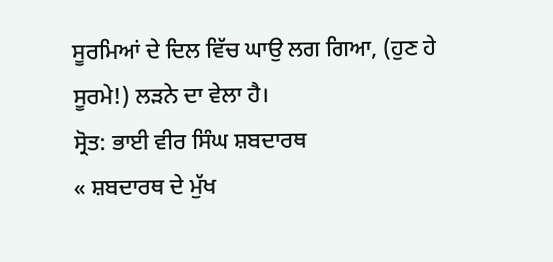ਸੂਰਮਿਆਂ ਦੇ ਦਿਲ ਵਿੱਚ ਘਾਉ ਲਗ ਗਿਆ, (ਹੁਣ ਹੇ ਸੂਰਮੇ!) ਲੜਨੇ ਦਾ ਵੇਲਾ ਹੈ।
ਸ੍ਰੋਤ: ਭਾਈ ਵੀਰ ਸਿੰਘ ਸ਼ਬਦਾਰਥ
« ਸ਼ਬਦਾਰਥ ਦੇ ਮੁੱਖ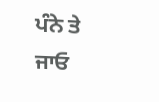ਪੰਨੇ ਤੇ ਜਾਓ